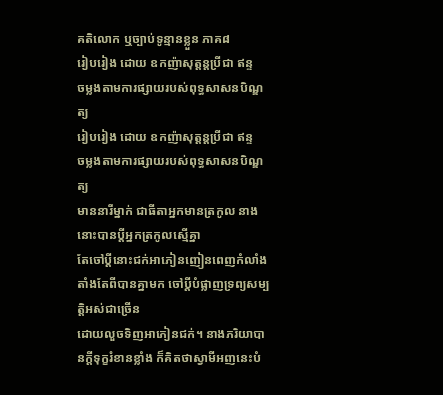គតិលោក ឬច្បាប់ទូន្មានខ្លួន ភាគ៨
រៀបរៀង ដោយ ឧកញ៉ាសុត្ដន្ដប្រីជា ឥន្ទ
ចម្លងតាមការផ្សាយរបស់ពុទ្ធសាសនបិណ្ឌត្យ
រៀបរៀង ដោយ ឧកញ៉ាសុត្ដន្ដប្រីជា ឥន្ទ
ចម្លងតាមការផ្សាយរបស់ពុទ្ធសាសនបិណ្ឌត្យ
មាននារីម្នាក់ ជាធីតាអ្នកមានត្រកូល នាងនោះបានប្ដីអ្នកត្រកូលស្មើគ្នា
តែចៅប្ដីនោះជក់អាភៀនញៀនពេញកំលាំង តាំងតែពីបានគ្នាមក ចៅប្ដីបំផ្លាញទ្រព្យសម្បត្ដិអស់ជាច្រើន
ដោយលួចទិញអាភៀនជក់។ នាងភរិយាបានក្ដីទុក្ខរំខានខ្លាំង ក៏គិតថាស្វាមីអញនេះបំ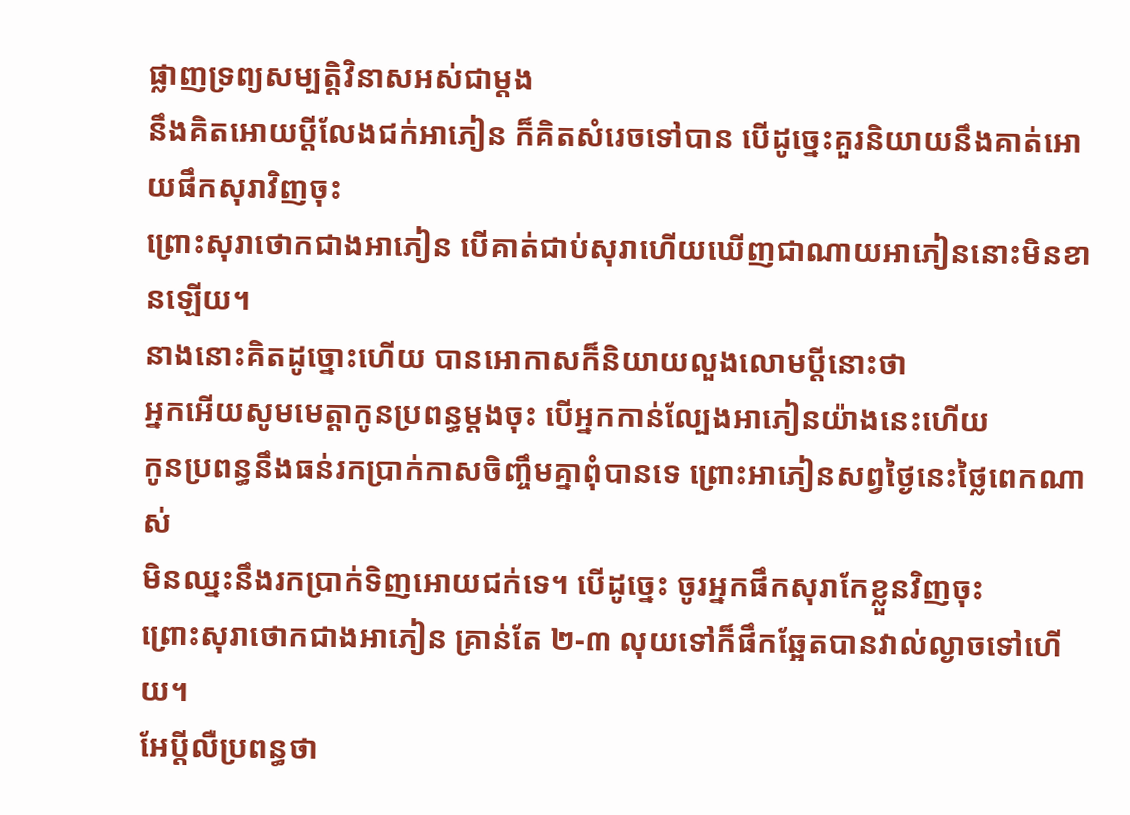ផ្លាញទ្រព្យសម្បត្ដិវិនាសអស់ជាម្ដង
នឹងគិតអោយប្ដីលែងជក់អាភៀន ក៏គិតសំរេចទៅបាន បើដូច្នេះគួរនិយាយនឹងគាត់អោយផឹកសុរាវិញចុះ
ព្រោះសុរាថោកជាងអាភៀន បើគាត់ជាប់សុរាហើយឃើញជាណាយអាភៀននោះមិនខានឡើយ។
នាងនោះគិតដូច្នោះហើយ បានអោកាសក៏និយាយលួងលោមប្ដីនោះថា
អ្នកអើយសូមមេត្ដាកូនប្រពន្ធម្ដងចុះ បើអ្នកកាន់ល្បែងអាភៀនយ៉ាងនេះហើយ
កូនប្រពន្ធនឹងធន់រកប្រាក់កាសចិញ្ចឹមគ្នាពុំបានទេ ព្រោះអាភៀនសព្វថ្ងៃនេះថ្លៃពេកណាស់
មិនឈ្នះនឹងរកប្រាក់ទិញអោយជក់ទេ។ បើដូច្នេះ ចូរអ្នកផឹកសុរាកែខ្លួនវិញចុះ
ព្រោះសុរាថោកជាងអាភៀន គ្រាន់តែ ២-៣ លុយទៅក៏ផឹកឆ្អែតបានវាល់ល្ងាចទៅហើយ។
អែប្ដីលឺប្រពន្ធថា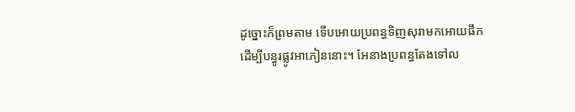ដូច្នោះក៏ព្រមតាម ទើបអោយប្រពន្ធទិញសុរាមកអោយផឹក
ដើម្បីបន្ធូរផ្លូវអាភៀននោះ។ អែនាងប្រពន្ធតែងទៅល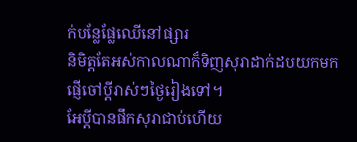ក់បន្លែផ្លែឈើនៅផ្សារ
និមិត្ដតែអស់កាលណាក៏ទិញសុរាដាក់ដបយកមកផ្ញើចៅប្ដីរាស់ៗថ្ងៃរៀងទៅ។
អែប្ដីបានផឹកសុរាជាប់ហើយ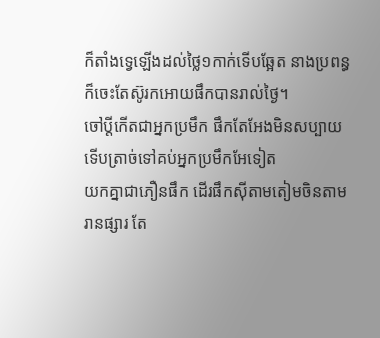ក៏តាំងទ្វេឡើងដល់ថ្លៃ១កាក់ទើបឆ្អែត នាងប្រពន្ធក៏ចេះតែស៊ូរកអោយផឹកបានរាល់ថ្ងៃ។
ចៅប្ដីកើតជាអ្នកប្រមឹក ផឹកតែអែងមិនសប្បាយ ទើបត្រាច់ទៅគប់អ្នកប្រមឹកអែទៀត
យកគ្នាជាភឿនផឹក ដើរផឹកស៊ីតាមតៀមចិនតាមរានផ្សារ តែ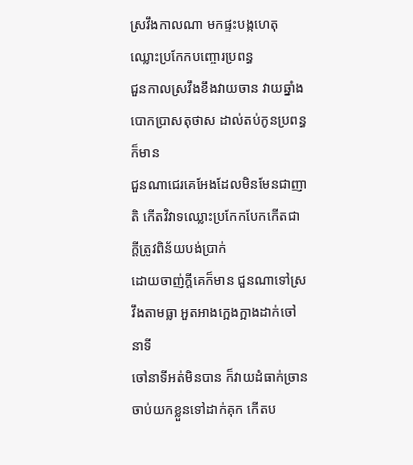ស្រវឹងកាលណា មកផ្ទះបង្កហេតុឈ្លោះប្រកែកបញ្ចោរប្រពន្ធ
ជួនកាលស្រវឹងខឹងវាយចាន វាយឆ្នាំង បោកប្រាសតុថាស ដាល់តប់កូនប្រពន្ធក៏មាន
ជួនណាជេរគេអែងដែលមិនមែនជាញាតិ កើតវិវាទឈ្លោះប្រកែកបែកកើតជាក្ដីត្រូវពិន័យបង់ប្រាក់
ដោយចាញ់ក្ដីគេក៏មាន ជួនណាទៅស្រវឹងតាមធ្លា អួតអាងក្អេងក្អាងដាក់ចៅនាទី
ចៅនាទីអត់មិនបាន ក៏វាយដំធាក់ច្រានចាប់យកខ្លួនទៅដាក់គុក កើតប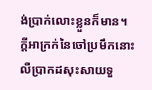ង់ប្រាក់លោះខ្លួនក៏មាន។
ក្ដីអាក្រក់នៃចៅប្រមឹកនោះ លឺប្រាកដសុះសាយទួ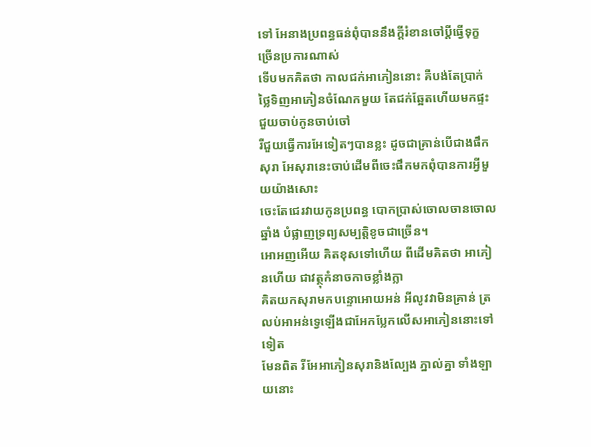ទៅ អែនាងប្រពន្ធធន់ពុំបាននឹងក្ដីរំខានចៅប្ដីធ្វើទុក្ខច្រើនប្រការណាស់
ទើបមកគិតថា កាលជក់អាភៀននោះ គឺបង់តែប្រាក់ថ្លៃទិញអាភៀនចំណែកមួយ តែជក់ឆ្អែតហើយមកផ្ទះជួយចាប់កូនចាប់ចៅ
រឺជួយធ្វើការអែទៀតៗបានខ្លះ ដូចជាគ្រាន់បើជាងផឹកសុរា អែសុរានេះចាប់ដើមពីចេះផឹកមកពុំបានការអ្វីមួយយ៉ាងសោះ
ចេះតែជេរវាយកូនប្រពន្ធ បោកប្រាស់ចោលចានចោលឆ្នាំង បំផ្លាញទ្រព្យសម្បត្ដិខូចជាច្រើន។
អោអញអើយ គិតខុសទៅហើយ ពីដើមគិតថា អាភៀនហើយ ជាវត្ថុកំនាចកាចខ្លាំងក្លា
គិតយកសុរាមកបន្ទោអោយអន់ អីលូវវាមិនគ្រាន់ ត្រលប់អាអន់ទ្វេឡើងជាអែកប្លែកលើសអាភៀននោះទៅទៀត
មែនពិត រីអែអាភៀនសុរានិងល្បែង ភ្នាល់គ្នា ទាំងឡាយនោះ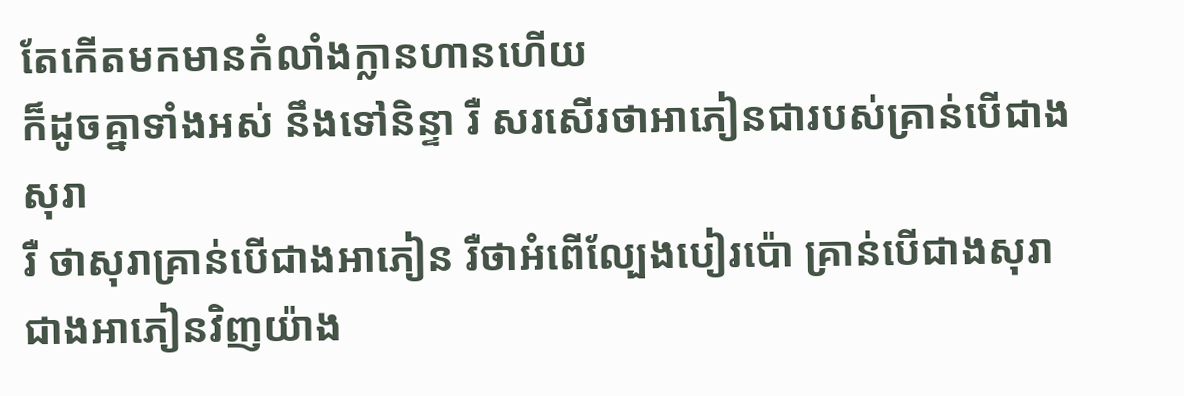តែកើតមកមានកំលាំងក្លានហានហើយ
ក៏ដូចគ្នាទាំងអស់ នឹងទៅនិន្ទា រឺ សរសើរថាអាភៀនជារបស់គ្រាន់បើជាងសុរា
រឺ ថាសុរាគ្រាន់បើជាងអាភៀន រឺថាអំពើល្បែងបៀរប៉ោ គ្រាន់បើជាងសុរា ជាងអាភៀនវិញយ៉ាង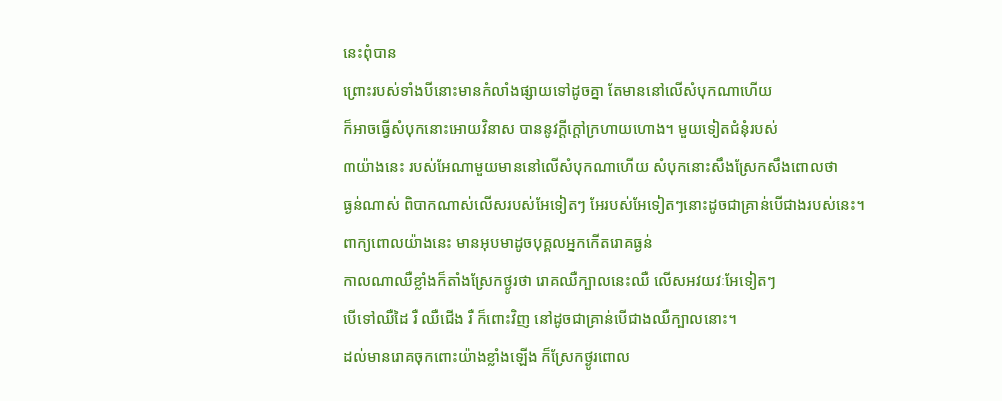នេះពុំបាន
ព្រោះរបស់ទាំងបីនោះមានកំលាំងផ្សាយទៅដូចគ្នា តែមាននៅលើសំបុកណាហើយ
ក៏អាចធ្វើសំបុកនោះអោយវិនាស បាននូវក្ដីក្ដៅក្រហាយហោង។ មួយទៀតជំនុំរបស់
៣យ៉ាងនេះ របស់អែណាមួយមាននៅលើសំបុកណាហើយ សំបុកនោះសឹងស្រែកសឹងពោលថា
ធ្ងន់ណាស់ ពិបាកណាស់លើសរបស់អែទៀតៗ អែរបស់អែទៀតៗនោះដូចជាគ្រាន់បើជាងរបស់នេះ។
ពាក្យពោលយ៉ាងនេះ មានអុបមាដូចបុគ្គលអ្នកកើតរោគធ្ងន់
កាលណាឈឺខ្លាំងក៏តាំងស្រែកថ្ងូរថា រោគឈឺក្បាលនេះឈឺ លើសអវយវៈអែទៀតៗ
បើទៅឈឺដៃ រឺ ឈឺជើង រឺ ក៏ពោះវិញ នៅដូចជាគ្រាន់បើជាងឈឺក្បាលនោះ។
ដល់មានរោគចុកពោះយ៉ាងខ្លាំងឡើង ក៏ស្រែកថ្ងូរពោល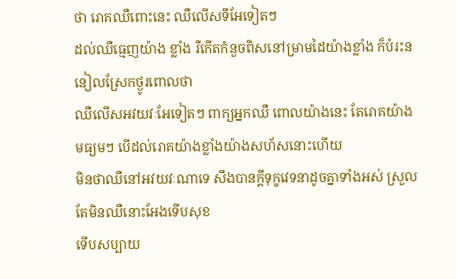ថា រោគឈឺពោះនេះ ឈឺលើសទីអែទៀតៗ
ដល់ឈឺធ្មេញយ៉ាង ខ្លាំង រឺកើតកំនួចពិសនៅម្រាមដៃយ៉ាងខ្លាំង ក៏បំរះននៀលស្រែកថ្ងូរពោលថា
ឈឺលើសអវយវៈអែទៀតៗ ពាក្យអ្នកឈឺ ពោលយ៉ាងនេះ តែរោគយ៉ាងមធ្យមៗ បើដល់រោគយ៉ាងខ្លាំងយ៉ាងសហ័សនោះហើយ
មិនថាឈឺនៅអវយវៈណាទេ សឹងបានក្ដីទុក្ខវេទនាដូចគ្នាទាំងអស់ ស្រួលតែមិនឈឺនោះអែងទើបសុខ
ទើបសប្បាយ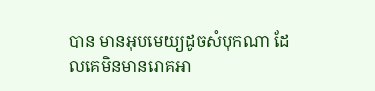បាន មានអុបមេយ្យដូចសំបុកណា ដែលគេមិនមានរោគអា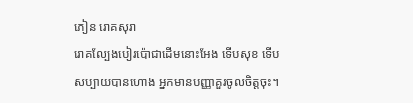ភៀន រោគសុរា
រោគល្បែងបៀរប៉ោជាដើមនោះអែង ទើបសុខ ទើបសប្បាយបានហោង អ្នកមានបញ្ញាគួរចូលចិត្ដចុះ។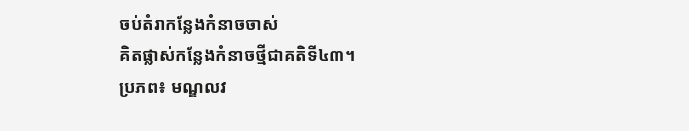ចប់តំរាកន្លែងកំនាចចាស់
គិតផ្លាស់កន្លែងកំនាចថ្មីជាគតិទី៤៣។
ប្រភព៖ មណ្ឌលវ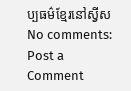ប្បធម៌ខ្មែរនៅស្វីស
No comments:
Post a Comment